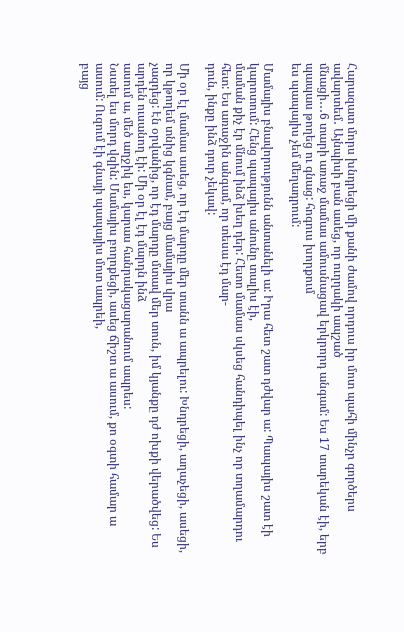Հարազատ մորս խնդրեցի մի քանի ժամով որդուս իր մոտ պահի մինչր գործերս ավարտեմ․ Այնպիսի բան ասեց, որ ուղղակի ապշած
մնացի․․․6 տարի առաջ մամաս ամուսնացավ երկրորդ անգամ: Ես 17 տարեկան էի, երբ պապաս թողեց ու գնաց: հոգուս խորքում
ես պապայիս չեմ մեղադրում:

Մամայիս բնավորությունն անտանելի ա: Իրա հետ շատ դժվար ա: Պապայիս շատ էի կարոտում: Հենց պապայիս անունը տալիս էի,
մաման քիչ էր մնում ինձ խեղ դեր: Հետո մամաս սկսեց հանդիպել ինչ որ տղամարդու հետ: Ես առաջին անգամ, որ տեսա էդ մար-
դուն, ինքը ինձ դուր չեկավ:

Մի օր էլ մամաս ասեց, որ էդ մարդը մեր տանն ա ապրելու: Խնդրեցի, աղաչեցի, ասեցի, որ կթողեմ տնից կգնամ, բայց մամայիս վրա
չազդեց: Էն օրվանից, որ էդ մարդը մտավ մեր տուն, իմ կյանքը դժ ոխքի վերածվեց: Ես արդեն ուսանող էի: Մի օր էլ էդ մարդն ինձ
ասում ա, մեծ աղջիկ ես, կարաս հանրակացարանում ապրես:
Նստել ես մորդ վզին: Մամայիս բողոքեցի, ասեց ճիշտ ա ասում, քո օգտի համար ա ասում: Ուզում էի գնայի պապայիս մոտ ապրեի,
բայց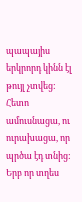պապայիս երկրորդ կինն էլ թույլ չտվեց: Հետո ամուսնացա, ու ուրախացա, որ պրծա էդ տնից: Երբ որ տղես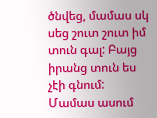ծնվեց, մամաս սկ
սեց շուտ շուտ իմ տուն գալ: Բայց իրանց տուն ես չէի գնում: Մամաս ասում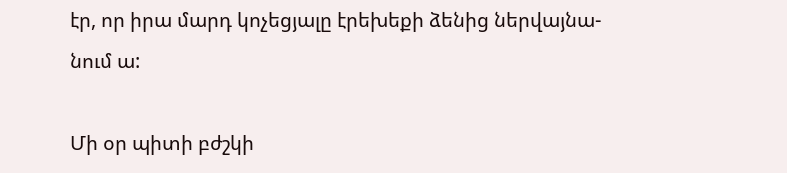էր, որ իրա մարդ կոչեցյալը էրեխեքի ձենից ներվայնա-
նում ա:

Մի օր պիտի բժշկի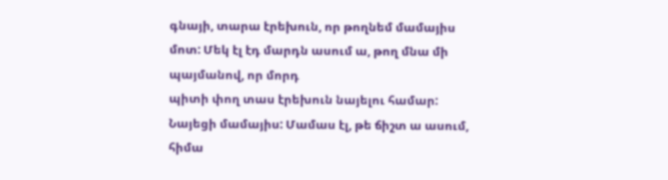գնայի, տարա էրեխուն, որ թողնեմ մամայիս մոտ: Մեկ էլ էդ մարդն ասում ա, թող մնա մի պայմանով, որ մորդ
պիտի փող տաս էրեխուն նայելու համար: Նայեցի մամայիս: Մամաս էլ, թե ճիշտ ա ասում, հիմա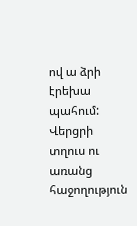ով ա ձրի էրեխա պահում: Վերցրի
տղուս ու առանց հաջողություն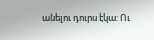անելու դուրս էկա: Ու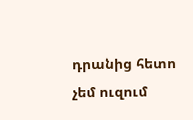դրանից հետո չեմ ուզում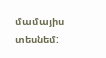մամայիս տեսնեմ: